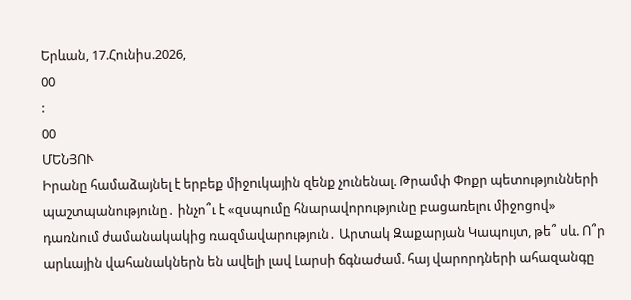Երևան, 17.Հունիս.2026,
00
:
00
ՄԵՆՅՈՒ
Իրանը համաձայնել է երբեք միջnւկային զենք չունենալ. Թրամփ Փոքր պետությունների պաշտպանությունը․ ինչո՞ւ է «զսպումը հնարավորությունը բացառելու միջոցով» դառնում ժամանակակից ռազմավարություն․ Արտակ Զաքարյան Կապույտ, թե՞ սև. Ո՞ր արևային վահանակներն են ավելի լավ Լարսի ճգնաժամ. հայ վարորդների ահազանգը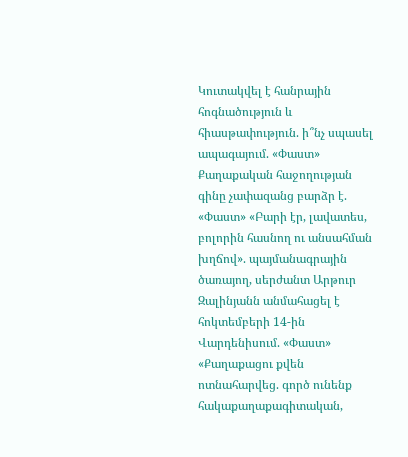Կուտակվել է հանրային հոգնածություն և հիասթափություն. ի՞նչ սպասել ապագայում. «Փաստ» Քաղաքական հաջողության գինը չափազանց բարձր է. «Փաստ» «Բարի էր, լավատես, բոլորին հասնող ու անսահման խղճով». պայմանագրային ծառայող, սերժանտ Արթուր Զալինյանն անմահացել է հոկտեմբերի 14-ին Վարդենիսում. «Փաստ» «Քաղաքացու քվեն ոտնահարվեց. գործ ունենք հակաքաղաքագիտական,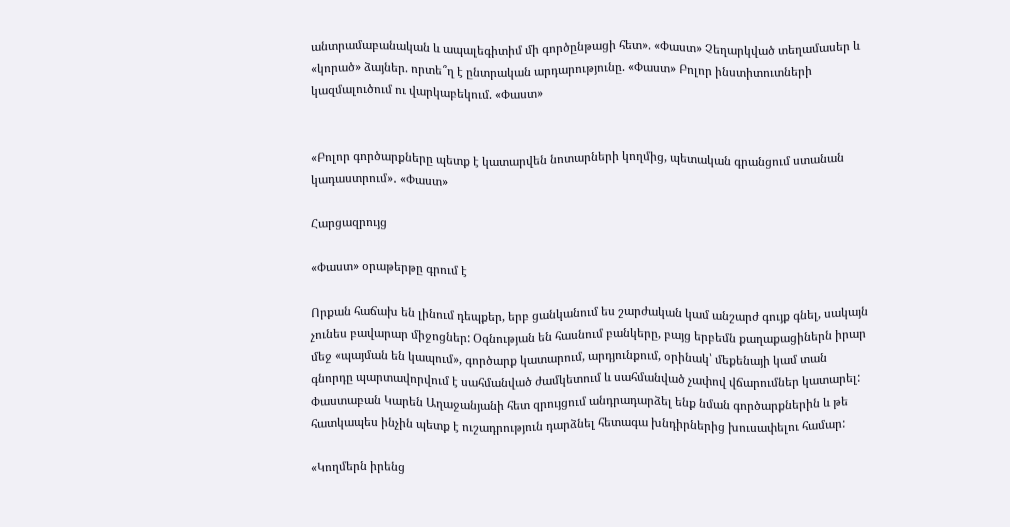անտրամաբանական և ապալեգիտիմ մի գործընթացի հետ». «Փաստ» Չեղարկված տեղամասեր և «կորած» ձայներ. որտե՞ղ է ընտրական արդարությունը. «Փաստ» Բոլոր ինստիտուտների կազմալուծում ու վարկաբեկում. «Փաստ»


«Բոլոր գործարքները պետք է կատարվեն նոտարների կողմից, պետական գրանցում ստանան կադաստրում»․ «Փաստ»

Հարցազրույց

«Փաստ» օրաթերթը գրում է

Որքան հաճախ են լինում դեպքեր, երբ ցանկանում ես շարժական կամ անշարժ գույք գնել, սակայն չունես բավարար միջոցներ: Օգնության են հասնում բանկերը, բայց երբեմն քաղաքացիներն իրար մեջ «պայման են կապում», գործարք կատարում, արդյունքում, օրինակ՝ մեքենայի կամ տան գնորդը պարտավորվում է սահմանված ժամկետում և սահմանված չափով վճարումներ կատարել: Փաստաբան Կարեն Աղաջանյանի հետ զրույցում անդրադարձել ենք նման գործարքներին և թե հատկապես ինչին պետք է ուշադրություն դարձնել հետագա խնդիրներից խուսափելու համար:

«Կողմերն իրենց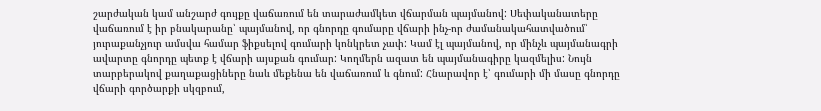շարժական կամ անշարժ գույքը վաճառում են տարաժամկետ վճարման պայմանով: Սեփականատերը վաճառում է իր բնակարանը՝ պայմանով, որ գնորդը գումարը վճարի ինչ-որ ժամանակահատվածում՝ յուրաքանչյուր ամսվա համար ֆիքսելով գումարի կոնկրետ չափ: Կամ էլ պայմանով, որ մինչև պայմանագրի ավարտը գնորդը պետք է վճարի այսքան գումար: Կողմերն ազատ են պայմանագիրը կազմելիս: Նույն տարբերակով քաղաքացիները նաև մեքենա են վաճառում և գնում: Հնարավոր է՝ գումարի մի մասը գնորդը վճարի գործարքի սկզբում,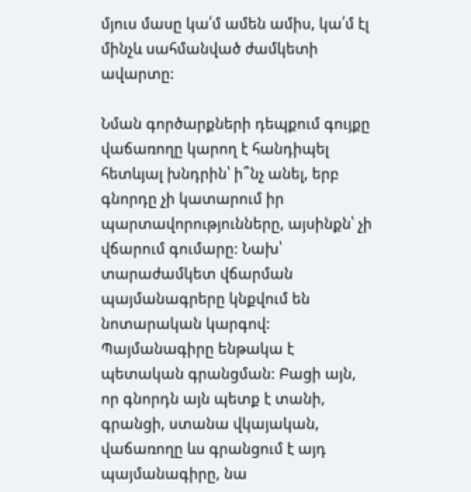մյուս մասը կա՛մ ամեն ամիս, կա՛մ էլ մինչև սահմանված ժամկետի ավարտը:

Նման գործարքների դեպքում գույքը վաճառողը կարող է հանդիպել հետևյալ խնդրին՝ ի՞նչ անել, երբ գնորդը չի կատարում իր պարտավորությունները, այսինքն՝ չի վճարում գումարը: Նախ՝ տարաժամկետ վճարման պայմանագրերը կնքվում են նոտարական կարգով: Պայմանագիրը ենթակա է պետական գրանցման: Բացի այն, որ գնորդն այն պետք է տանի, գրանցի, ստանա վկայական, վաճառողը ևս գրանցում է այդ պայմանագիրը, նա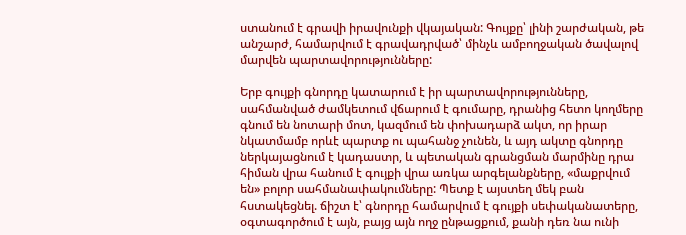ստանում է գրավի իրավունքի վկայական: Գույքը՝ լինի շարժական, թե անշարժ, համարվում է գրավադրված՝ մինչև ամբողջական ծավալով մարվեն պարտավորությունները:

Երբ գույքի գնորդը կատարում է իր պարտավորությունները, սահմանված ժամկետում վճարում է գումարը, դրանից հետո կողմերը գնում են նոտարի մոտ, կազմում են փոխադարձ ակտ, որ իրար նկատմամբ որևէ պարտք ու պահանջ չունեն, և այդ ակտը գնորդը ներկայացնում է կադաստր, և պետական գրանցման մարմինը դրա հիման վրա հանում է գույքի վրա առկա արգելանքները, «մաքրվում են» բոլոր սահմանափակումները: Պետք է այստեղ մեկ բան հստակեցնել. ճիշտ է՝ գնորդը համարվում է գույքի սեփականատերը, օգտագործում է այն, բայց այն ողջ ընթացքում, քանի դեռ նա ունի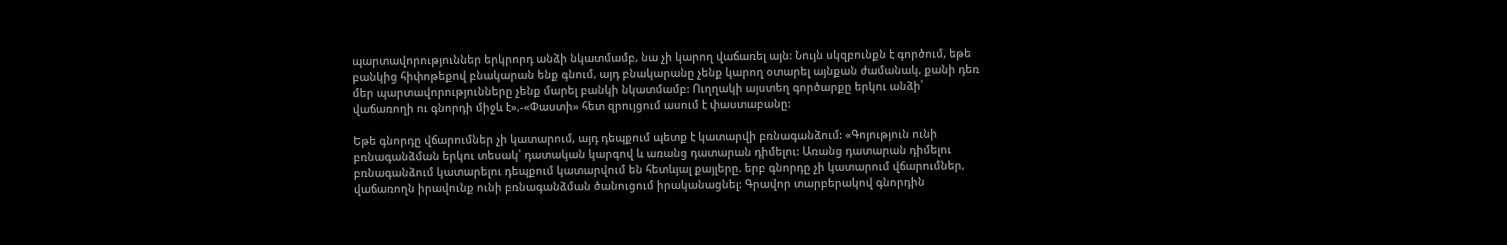պարտավորություններ երկրորդ անձի նկատմամբ, նա չի կարող վաճառել այն: Նույն սկզբունքն է գործում, եթե բանկից հիփոթեքով բնակարան ենք գնում, այդ բնակարանը չենք կարող օտարել այնքան ժամանակ, քանի դեռ մեր պարտավորությունները չենք մարել բանկի նկատմամբ: Ուղղակի այստեղ գործարքը երկու անձի՝ վաճառողի ու գնորդի միջև է»,-«Փաստի» հետ զրույցում ասում է փաստաբանը:

Եթե գնորդը վճարումներ չի կատարում, այդ դեպքում պետք է կատարվի բռնագանձում: «Գոյություն ունի բռնագանձման երկու տեսակ՝ դատական կարգով և առանց դատարան դիմելու: Առանց դատարան դիմելու բռնագանձում կատարելու դեպքում կատարվում են հետևյալ քայլերը. երբ գնորդը չի կատարում վճարումներ, վաճառողն իրավունք ունի բռնագանձման ծանուցում իրականացնել: Գրավոր տարբերակով գնորդին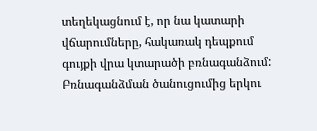տեղեկացնում է, որ նա կատարի վճարումները, հակառակ դեպքում գույքի վրա կտարածի բռնագանձում: Բռնագանձման ծանուցումից երկու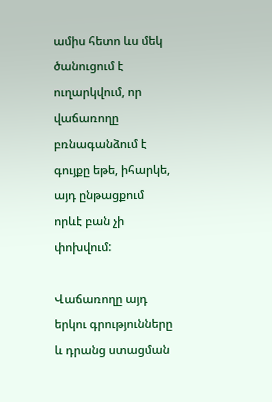ամիս հետո ևս մեկ ծանուցում է ուղարկվում, որ վաճառողը բռնագանձում է գույքը եթե, իհարկե, այդ ընթացքում որևէ բան չի փոխվում:

Վաճառողը այդ երկու գրությունները և դրանց ստացման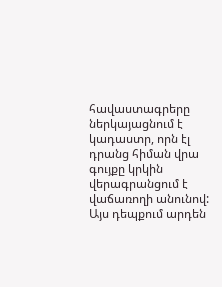հավաստագրերը ներկայացնում է կադաստր, որն էլ դրանց հիման վրա գույքը կրկին վերագրանցում է վաճառողի անունով: Այս դեպքում արդեն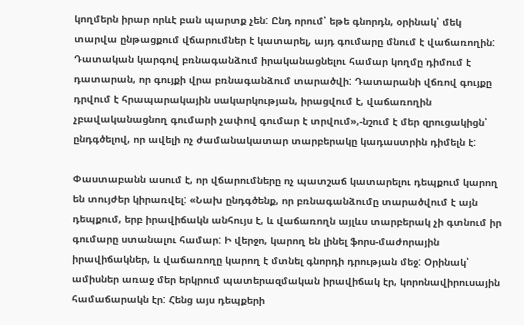կողմերն իրար որևէ բան պարտք չեն: Ընդ որում՝ եթե գնորդն, օրինակ՝ մեկ տարվա ընթացքում վճարումներ է կատարել, այդ գումարը մնում է վաճառողին: Դատական կարգով բռնագանձում իրականացնելու համար կողմը դիմում է դատարան, որ գույքի վրա բռնագանձում տարածվի: Դատարանի վճռով գույքը դրվում է հրապարակային սակարկության, իրացվում է, վաճառողին չբավականացնող գումարի չափով գումար է տրվում»,-նշում է մեր զրուցակիցն՝ ընդգծելով, որ ավելի ոչ ժամանակատար տարբերակը կադաստրին դիմելն է:

Փաստաբանն ասում է, որ վճարումները ոչ պատշաճ կատարելու դեպքում կարող են տույժեր կիրառվել: «Նախ ընդգծենք, որ բռնագանձումը տարածվում է այն դեպքում, երբ իրավիճակն անհույս է, և վաճառողն այլևս տարբերակ չի գտնում իր գումարը ստանալու համար: Ի վերջո, կարող են լինել ֆորս-մաժորային իրավիճակներ, և վաճառողը կարող է մտնել գնորդի դրության մեջ: Օրինակ՝ ամիսներ առաջ մեր երկրում պատերազմական իրավիճակ էր, կորոնավիրուսային համաճարակն էր: Հենց այս դեպքերի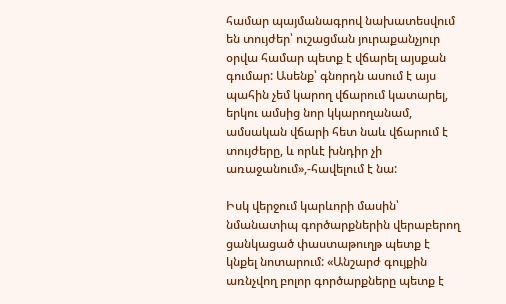համար պայմանագրով նախատեսվում են տույժեր՝ ուշացման յուրաքանչյուր օրվա համար պետք է վճարել այսքան գումար: Ասենք՝ գնորդն ասում է այս պահին չեմ կարող վճարում կատարել, երկու ամսից նոր կկարողանամ, ամսական վճարի հետ նաև վճարում է տույժերը, և որևէ խնդիր չի առաջանում»,-հավելում է նա:

Իսկ վերջում կարևորի մասին՝ նմանատիպ գործարքներին վերաբերող ցանկացած փաստաթուղթ պետք է կնքել նոտարում: «Անշարժ գույքին առնչվող բոլոր գործարքները պետք է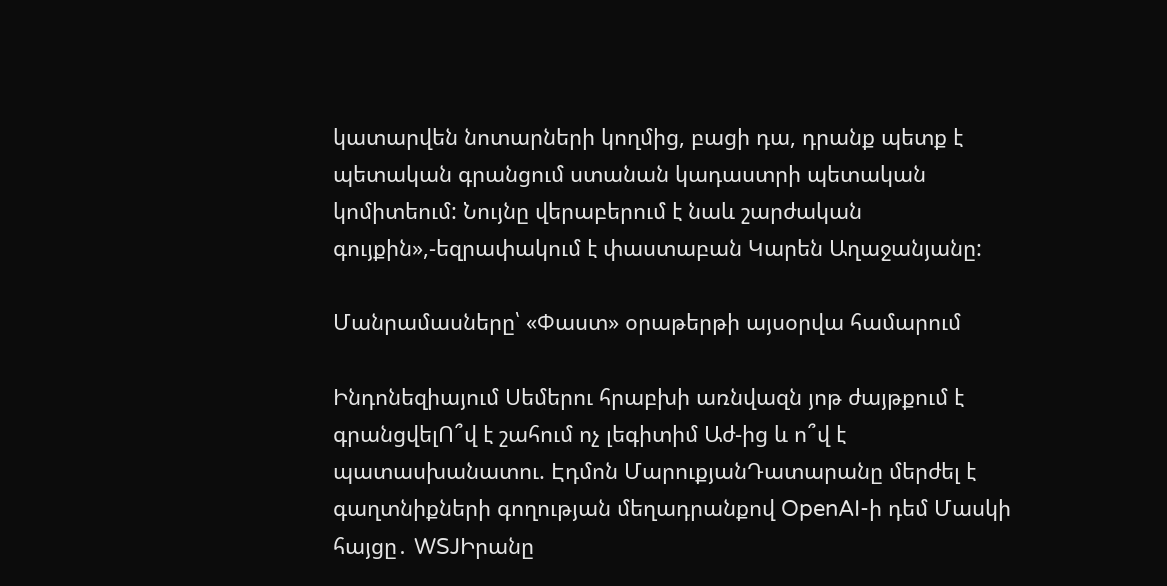կատարվեն նոտարների կողմից, բացի դա, դրանք պետք է պետական գրանցում ստանան կադաստրի պետական կոմիտեում: Նույնը վերաբերում է նաև շարժական գույքին»,-եզրափակում է փաստաբան Կարեն Աղաջանյանը:

Մանրամասները՝ «Փաստ» օրաթերթի այսօրվա համարում

Ինդոնեզիայում Սեմերու հրաբխի առնվազն յոթ ժայթքում է գրանցվելՈ՞վ է շահում ոչ լեգիտիմ Աժ-ից և ո՞վ է պատասխանատու. Էդմոն ՄարուքյանԴատարանը մերժել է գաղտնիքների գողության մեղադրանքով OpenAI-ի դեմ Մասկի հայցը․ WSJԻրանը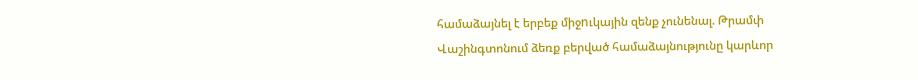համաձայնել է երբեք միջnւկային զենք չունենալ. Թրամփ Վաշինգտոնում ձեռք բերված համաձայնությունը կարևոր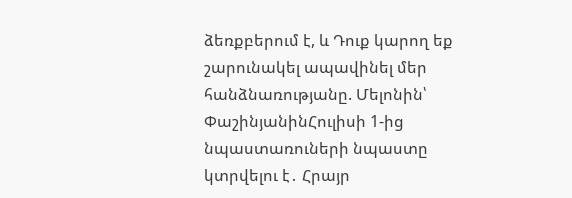ձեռքբերում է, և Դուք կարող եք շարունակել ապավինել մեր հանձնառությանը. Մելոնին՝ ՓաշինյանինՀուլիսի 1-ից նպաստառուների նպաստը կտրվելու է․ Հրայր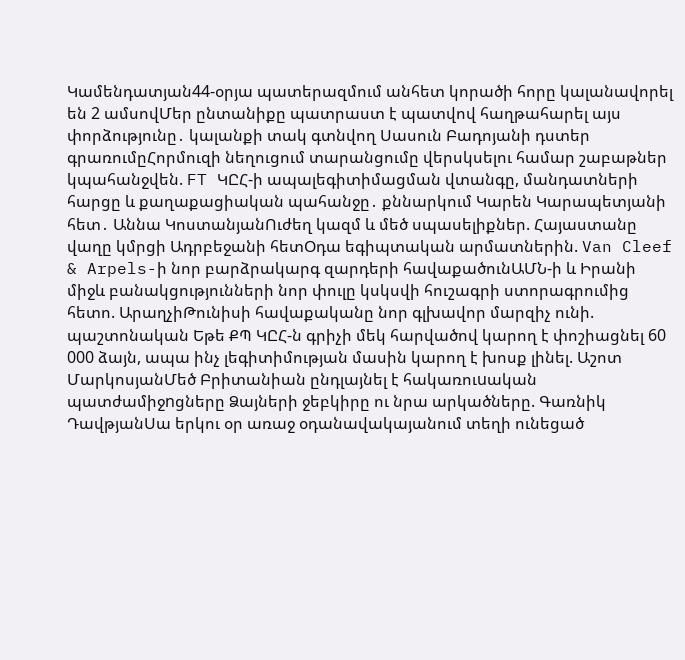Կամենդատյան44-օրյա պատերազմում անհետ կորածի հորը կալանավորել են 2 ամսովՄեր ընտանիքը պատրաստ է պատվով հաղթահարել այս փորձությունը․ կալանքի տակ գտնվող Սասուն Բադոյանի դստեր գրառումըՀորմուզի նեղուցում տարանցումը վերսկսելու համար շաբաթներ կպահանջվեն. FT ԿԸՀ-ի ապալեգիտիմացման վտանգը, մանդատների հարցը և քաղաքացիական պահանջը․ քննարկում Կարեն Կարապետյանի հետ․ Աննա ԿոստանյանՈւժեղ կազմ և մեծ սպասելիքներ. Հայաստանը վաղը կմրցի Ադրբեջանի հետՕդա եգիպտական արմատներին. Van Cleef & Arpels-ի նոր բարձրակարգ զարդերի հավաքածունԱՄՆ-ի և Իրանի միջև բանակցությունների նոր փուլը կսկսվի հուշագրի ստորագրումից հետո. ԱրաղչիԹունիսի հավաքականը նոր գլխավոր մարզիչ ունի. պաշտոնական Եթե ՔՊ ԿԸՀ-ն գրիչի մեկ հարվածով կարող է փոշիացնել 60 000 ձայն, ապա ինչ լեգիտիմության մասին կարող է խոսք լինել. Աշոտ ՄարկոսյանՄեծ Բրիտանիան ընդլայնել է հակառուuական պատժամիջnցները Ձայների ջեբկիրը ու նրա արկածները. Գառնիկ ԴավթյանՍա երկու օր առաջ օդանավակայանում տեղի ունեցած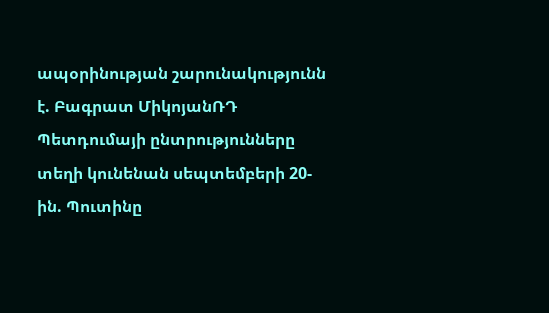ապօրինության շարունակությունն է. Բագրատ ՄիկոյանՌԴ Պետդումայի ընտրությունները տեղի կունենան սեպտեմբերի 20-ին. Պուտինը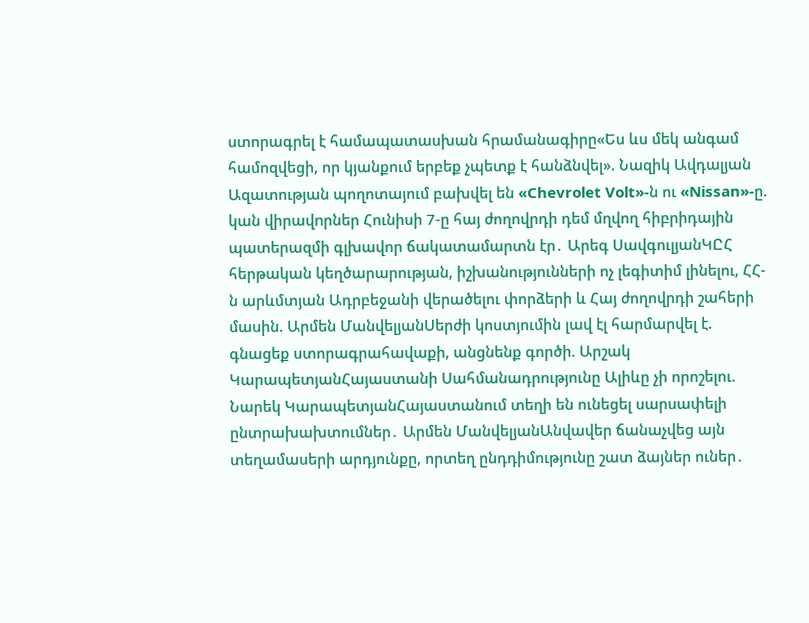ստորագրել է համապատասխան հրամանագիրը«Ես ևս մեկ անգամ համոզվեցի, որ կյանքում երբեք չպետք է հանձնվել». Նազիկ Ավդալյան Ազատության պողոտայում բախվել են «Chevrolet Volt»-ն ու «Nissan»-ը. կան վիրավnրներ Հունիսի 7-ը հայ ժողովրդի դեմ մղվող հիբրիդային պատերազմի գլխավոր ճակատամարտն էր․ Արեգ ՍավգուլյանԿԸՀ հերթական կեղծարարության, իշխանությունների ոչ լեգիտիմ լինելու, ՀՀ-ն արևմտյան Ադրբեջանի վերածելու փորձերի և Հայ ժողովրդի շահերի մասին. Արմեն ՄանվելյանՍերժի կոստյումին լավ էլ հարմարվել է. գնացեք ստորագրահավաքի, անցնենք գործի. Արշակ ԿարապետյանՀայաստանի Սահմանադրությունը Ալիևը չի որոշելու. Նարեկ ԿարապետյանՀայաստանում տեղի են ունեցել սարսափելի ընտրախախտումներ․ Արմեն ՄանվելյանԱնվավեր ճանաչվեց այն տեղամասերի արդյունքը, որտեղ ընդդիմությունը շատ ձայներ ուներ․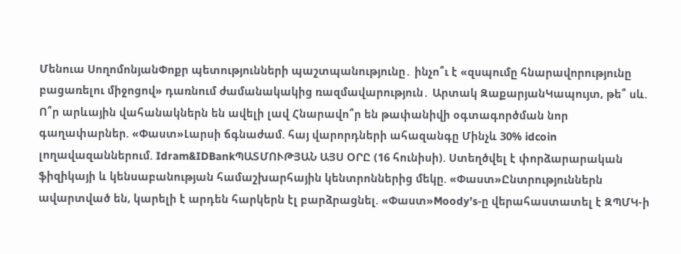Մենուա ՍողոմոնյանՓոքր պետությունների պաշտպանությունը․ ինչո՞ւ է «զսպումը հնարավորությունը բացառելու միջոցով» դառնում ժամանակակից ռազմավարություն․ Արտակ ԶաքարյանԿապույտ, թե՞ սև. Ո՞ր արևային վահանակներն են ավելի լավ Հնարավո՞ր են թափանիվի օգտագործման նոր գաղափարներ. «Փաստ»Լարսի ճգնաժամ. հայ վարորդների ահազանգը Մինչև 30% idcoin լողավազաններում. Idram&IDBankՊԱՏՄՈՒԹՅԱՆ ԱՅՍ ՕՐԸ (16 հունիսի). Ստեղծվել է փորձարարական ֆիզիկայի և կենսաբանության համաշխարհային կենտրոններից մեկը. «Փաստ»Ընտրություններն ավարտված են, կարելի է արդեն հարկերն էլ բարձրացնել. «Փաստ»Moody’s-ը վերահաստատել է ԶՊՄԿ-ի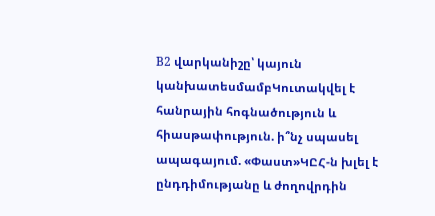B2 վարկանիշը՝ կայուն կանխատեսմամբԿուտակվել է հանրային հոգնածություն և հիասթափություն. ի՞նչ սպասել ապագայում. «Փաստ»ԿԸՀ-ն խլել է ընդդիմությանը և ժողովրդին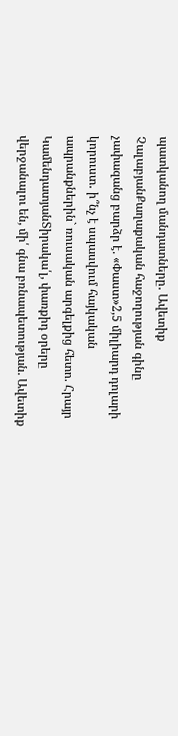պատկանող մանդատները․ Ավետիք ՉալաբյանՔաղաքական հաջողության գինը չափազանց բարձր է. «Փաստ»2,5 միլիարդ դոլարի կորուստ․ ի՞նչ է սպասվում հայկական ապրանքներին` ռուսական արգելքից հետո. Հրայր ԿամենդատյանՏիրակա՛լ, փառքիդ օրերը վերջանալու են, մի՛ գնա բռնապետության. Ավետիք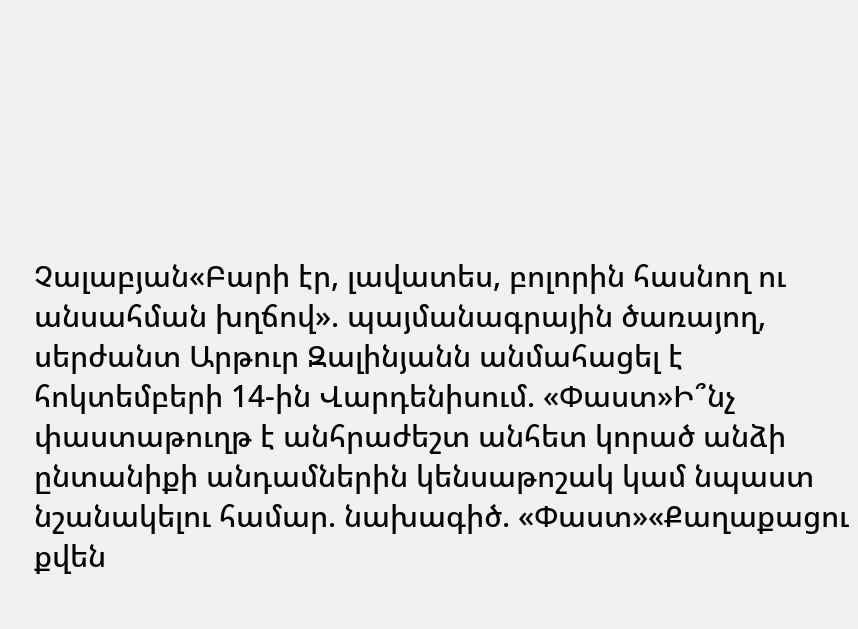Չալաբյան«Բարի էր, լավատես, բոլորին հասնող ու անսահման խղճով». պայմանագրային ծառայող, սերժանտ Արթուր Զալինյանն անմահացել է հոկտեմբերի 14-ին Վարդենիսում. «Փաստ»Ի՞նչ փաստաթուղթ է անհրաժեշտ անհետ կորած անձի ընտանիքի անդամներին կենսաթոշակ կամ նպաստ նշանակելու համար. նախագիծ. «Փաստ»«Քաղաքացու քվեն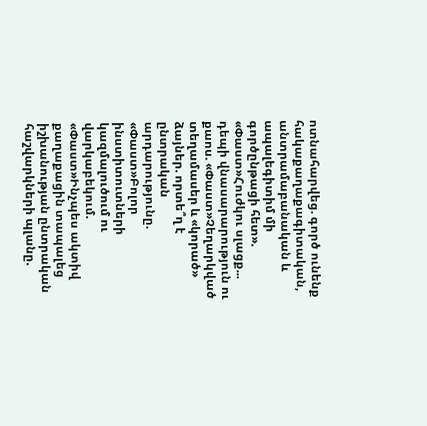ոտնահարվեց. գործ ունենք հակաքաղաքագիտական, անտրամաբանական և ապալեգիտիմ մի գործընթացի հետ». «Փաստ»Հուժկու սլացք... դեպի վնասարարություն ու քաոս. «Փաստ»Չեղարկված տեղամասեր և «կորած» ձայներ. որտե՞ղ է ընտրական արդարությունը. «Փաստ»Բոլոր ինստիտուտների կազմալուծում ու վարկաբեկում. «Փաստ»Ինչպես ակտիվ քաղաքացին տապալեց իշխանության ընտրական հաշվարկների պլանը.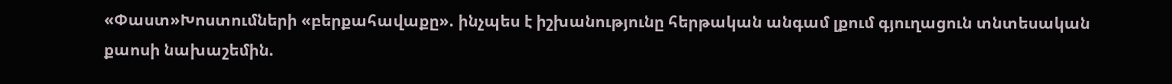«Փաստ»Խոստումների «բերքահավաքը». ինչպես է իշխանությունը հերթական անգամ լքում գյուղացուն տնտեսական քաոսի նախաշեմին.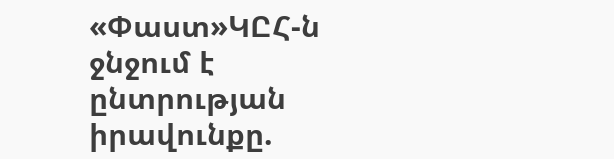«Փաստ»ԿԸՀ-ն ջնջում է ընտրության իրավունքը.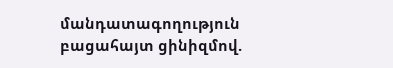մանդատագողություն բացահայտ ցինիզմով.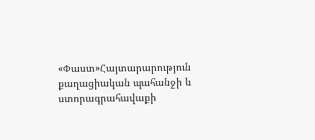«Փաստ»Հայտարարություն քաղացիական պահանջի և ստորագրահավաքի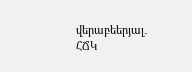վերաբեերյալ․ ՀՃԿ